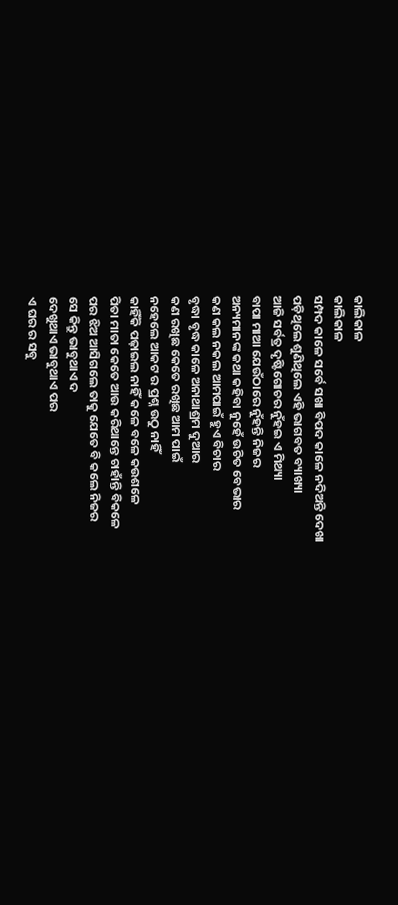କାଲିକାଳ
କାଲିକାଳ
ସମ୍ପଦ କାଳେ ସର୍ବେ ସଖା ବିପଦ କାଳେ ନଦିଅନ୍ତି ଦେଖା
ପଡ଼ିଥିଲେ ଶୁଣିଥିଲେ ଏହି ଭାଗବତ ବ୍ୟାଖ୍ୟା
ଆଜି ସର୍ବତ୍ର ଦୃଷ୍ଟିଗୋଚର ନୁଁହଇ ଏ ମିଥ୍ୟା
ବାପା ମାଆ ଯେଉଁଠାରେ ନୁଁହନ୍ତି ନିଜର
ଅନ୍ୟମାନଙ୍କ କଥା କହିବା ନୁହେଁ ଉଚିତ ବେଭାର
କଣ କଲ ନକଲ ଆମପାଇଁ ହୁଏ ବିଚାର
ବୃଦ୍ଧା ବୃଦ୍ଧ କାଳେ ଅନାଥାଶ୍ରମ ଦୁଆର
କଣ ରଖିଛ କେତେ ରଖିଛ ଆମ ପାଇଁ
ନହେଲେ ଆକଟ ର ପ୍ରଶ୍ନ ଉଠୁ ନାହିଁ
କାହିଁକି ପଢ଼ାଇଲ ନାହିଁ କଳେ ବଳେ କଉଶଳେ
ପିତା ମାତା କେତେ ଆଉ କରିଥାନ୍ତେ ଚାହାଁନ୍ତି ବିକଳେ
ପର ଝିଅ ଆସିଗଲେ ତାକୁ ଯେତେ ବି କଲେ ନିଜର
ସେ କିନ୍ତୁ ଭାବୁଥାଏ ଦ
ଦେଖୁଥାଏ ଭାବୁଥାଏ ପର
ଏ ଘର ର ସବୁ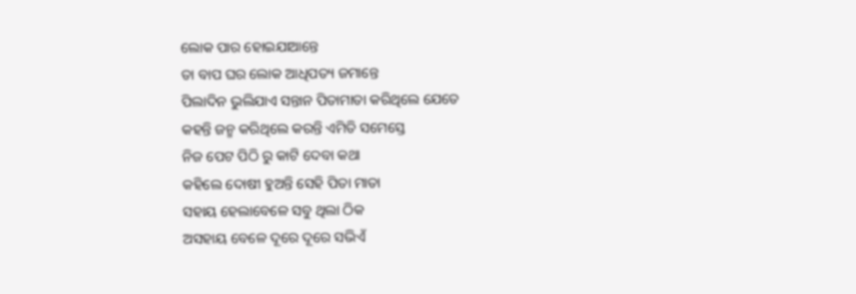ଲୋକ ପାର ହୋଇଯାଆନ୍ତେ
ତା ବାପ ଘର ଲୋକ ଆଧିପତ୍ୟ ଜମାନ୍ତେ
ପିଲାଦିନ ଭୁଲିଯାଏ ସନ୍ତାନ ପିତାମାତା କରିଥିଲେ ଯେତେ
କହନ୍ତି ଜନ୍ମ କରିଥିଲେ କରନ୍ତି ଏମିତି ସମେସ୍ତେ
ନିଜ ପେଟ ପିଠି ରୁ କାଟି ଦେବା କଥା
କହିଲେ ଦୋଷୀ ହୁଅନ୍ତି ସେହି ପିତା ମାତା
ସହାୟ ହେଲାବେଳେ ସବୁ ଥିଲା ଠିକ
ଅସହାୟ ବେଳେ ଦୂରେ ଦୂରେ ସଭିଏଁ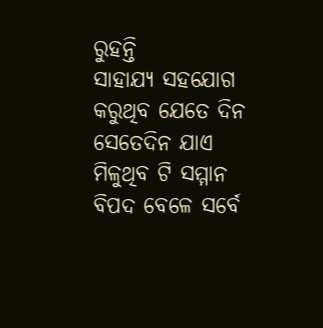ରୁହନ୍ତି
ସାହାଯ୍ୟ ସହଯୋଗ କରୁଥିବ ଯେତେ ଦିନ
ସେତେଦିନ ଯାଏ ମିଳୁଥିବ ଟି ସମ୍ମାନ
ବିପଦ ବେଳେ ସର୍ବେ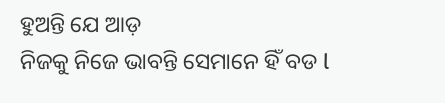ହୁଅନ୍ତି ଯେ ଆଡ଼
ନିଜକୁ ନିଜେ ଭାବନ୍ତି ସେମାନେ ହିଁ ବଡ l